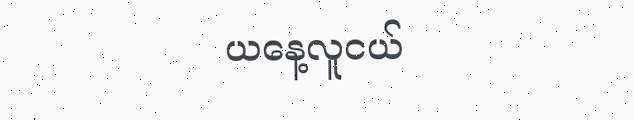ယနေ့လူငယ်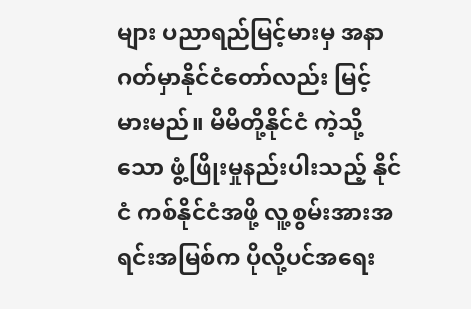များ ပညာရည်မြင့်မားမှ အနာဂတ်မှာနိုင်ငံတော်လည်း မြင့်မားမည်။ မိမိတို့နိုင်ငံ ကဲ့သို့သော ဖွံ့ဖြိုးမှုနည်းပါးသည့် နိုင်ငံ ကစ်နိုင်ငံအဖို့ လူ့စွမ်းအားအရင်းအမြစ်က ပိုလို့ပင်အရေး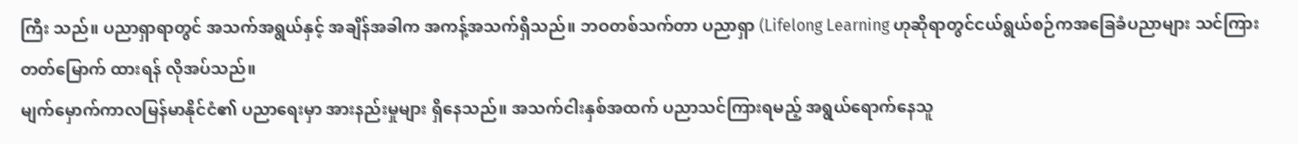ကြီး သည်။ ပညာရှာရာတွင် အသက်အရွယ်နှင့် အချိန်အခါက အကန့်အသက်ရှိသည်။ ဘဝတစ်သက်တာ ပညာရှာ (Lifelong Learning ဟုဆိုရာတွင်ငယ်ရွယ်စဉ်ကအခြေခံပညာများ သင်ကြားတတ်မြောက် ထားရန် လိုအပ်သည်။
မျက်မှောက်ကာလမြန်မာနိုင်ငံ၏ ပညာရေးမှာ အားနည်းမှုများ ရှိနေသည်။ အသက်ငါးနှစ်အထက် ပညာသင်ကြားရမည့် အရွယ်ရောက်နေသူ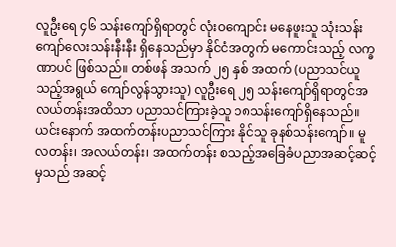လူဦးရေ ၄၆ သန်းကျော်ရှိရာတွင် လုံးဝကျောင်း မနေဖူးသူ သုံးသန်းကျော်လေးသန်းနီးနီး ရှိနေသည်မှာ နိုင်ငံအတွက် မကောင်းသည့် လက္ခဏာပင် ဖြစ်သည်။ တစ်ဖန် အသက် ၂၅ နှစ် အထက် (ပညာသင်ယူသည့်အရွယ် ကျော်လွန်သွားသူ) လူဦးရေ ၂၅ သန်းကျော်ရှိရာတွင်အလယ်တန်းအထိသာ ပညာသင်ကြားခဲ့သူ ၁၈သန်းကျော်ရှိနေသည်။ ယင်းနောက် အထက်တန်းပညာသင်ကြား နိုင်သူ ခုနစ်သန်းကျော်။ မူလတန်း၊ အလယ်တန်း၊ အထက်တန်း စသည့်အခြေခံပညာအဆင့်ဆင့်မှသည် အဆင့်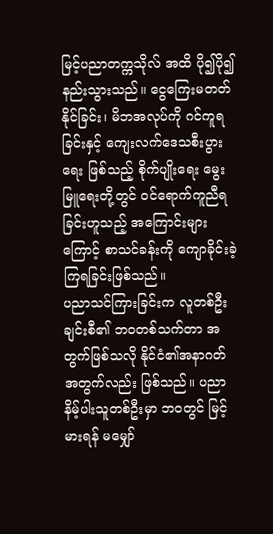မြင့်ပညာတက္ကသိုလ် အထိ ပို၍ပို၍ နည်းသွားသည်။ ငွေကြေးမတတ်နိုင်ခြင်း၊ မိဘအလုပ်ကို ဂင်ကူရခြင်းနှင့် ကျေးလက်ဒေသစီးပွားရေး ဖြစ်သည့် စိုက်ပျိုးရေး မွေးမြူရေးတို့တွင် ဝင်ရောက်ကူညီရခြင်းဟူသည့် အကြောင်းများကြောင့် စာသင်ခန်းကို ကျောခိုင်းခဲ့ကြရခြင်းဖြစ်သည်။
ပညာသင်ကြားခြင်းက လူတစ်ဦးချင်းစီ၏ ဘဝတစ်သက်တာ အတွက်ဖြစ်သလို နိုင်ငံ၏အနာဂတ် အတွက်လည်း ဖြစ်သည်။ ပညာနိမ့်ပါးသူတစ်ဦးမှာ ဘဝတွင် မြင့်မားရန် မမျှော်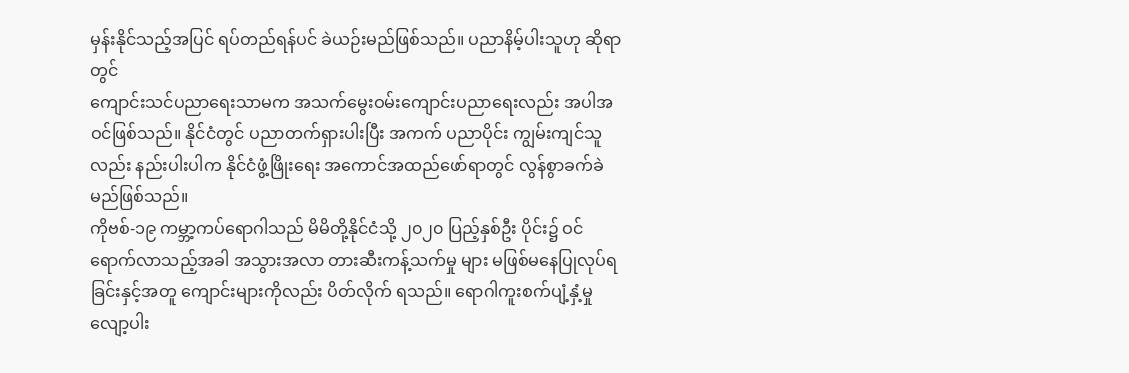မှန်းနိုင်သည့်အပြင် ရပ်တည်ရန်ပင် ခဲယဉ်းမည်ဖြစ်သည်။ ပညာနိမ့်ပါးသူဟု ဆိုရာတွင်
ကျောင်းသင်ပညာရေးသာမက အသက်မွေးဝမ်းကျောင်းပညာရေးလည်း အပါအဝင်ဖြစ်သည်။ နိုင်ငံတွင် ပညာတက်ရှားပါးပြီး အကက် ပညာပိုင်း ကျွမ်းကျင်သူလည်း နည်းပါးပါက နိုင်ငံဖွံ့ဖြိုးရေး အကောင်အထည်ဖော်ရာတွင် လွန်စွာခက်ခဲမည်ဖြစ်သည်။
ကိုဗစ်-၁၉ ကမ္ဘာ့ကပ်ရောဂါသည် မိမိတို့နိုင်ငံသို့ ၂၀၂၀ ပြည့်နှစ်ဦး ပိုင်း၌ ဝင်ရောက်လာသည့်အခါ အသွားအလာ တားဆီးကန့်သက်မှု များ မဖြစ်မနေပြုလုပ်ရခြင်းနှင့်အတူ ကျောင်းများကိုလည်း ပိတ်လိုက် ရသည်။ ရောဂါကူးစက်ပျံ့နှံ့မှုလျော့ပါး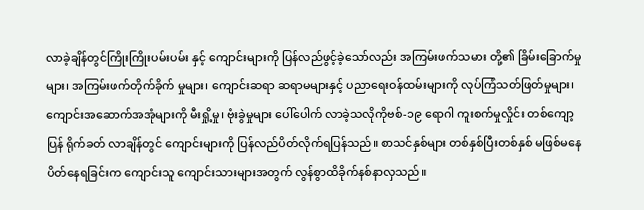လာခဲ့ချိန်တွင်ကြိုးကြိုးပမ်းပမ်း နှင့် ကျောင်းများကို ပြန်လည်ဖွင့်ခဲ့သော်လည်း အကြမ်းဖက်သမား တို့၏ ခြိမ်းခြောက်မှုများ၊ အကြမ်းဖက်တိုက်ခိုက် မှုများ၊ ကျောင်းဆရာ ဆရာမများနှင့် ပညာရေးဝန်ထမ်းများကို လုပ်ကြံသတ်ဖြတ်မှုများ၊ ကျောင်းအဆောက်အအုံများကို မီးရှို့မှု၊ ဗုံးခွဲမှုများ ပေါ်ပေါက် လာခဲ့သလိုကိုဗစ်-၁၉ ရောဂါ ကူးစက်မှုလှိုင်း တစ်ကျော့ပြန် ရိုက်ခတ် လာချိန်တွင် ကျောင်းများကို ပြန်လည်ပိတ်လိုက်ရပြန်သည်။ စာသင်နှစ်များ တစ်နှစ်ပြီးတစ်နှစ် မဖြစ်မနေ ပိတ်နေရခြင်းက ကျောင်းသူ ကျောင်းသားများအတွက် လွန်စွာထိခိုက်နစ်နာလှသည်။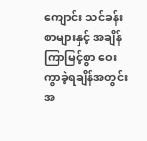ကျောင်း သင်ခန်းစာများနှင့် အချိန်ကြာမြင့်စွာ ဝေးကွာခဲ့ရချိန်အတွင်း အ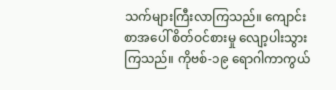သက်များကြီးလာကြသည်။ ကျောင်းစာအပေါ် စိတ်ဝင်စားမှု လျော့ပါးသွားကြသည်။ ကိုဗစ်-၁၉ ရောဂါကာကွယ်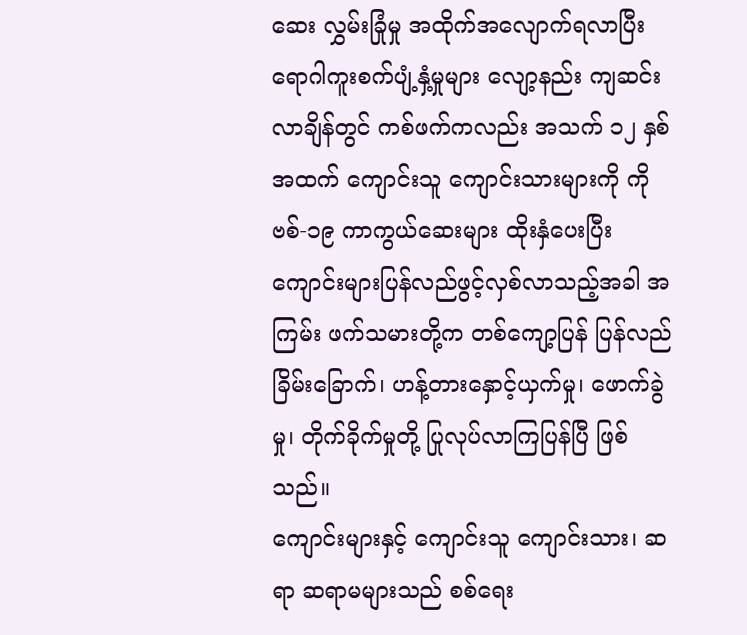ဆေး လွှမ်းခြုံမှု အထိုက်အလျောက်ရလာပြီး ရောဂါကူးစက်ပျံ့နှံ့မှုများ လျော့နည်း ကျဆင်းလာချိန်တွင် ကစ်ဖက်ကလည်း အသက် ၁၂ နှစ်အထက် ကျောင်းသူ ကျောင်းသားများကို ကိုဗစ်-၁၉ ကာကွယ်ဆေးများ ထိုးနှံပေးပြီး ကျောင်းများပြန်လည်ဖွင့်လှစ်လာသည့်အခါ အကြမ်း ဖက်သမားတို့က တစ်ကျော့ပြန် ပြန်လည်ခြိမ်းခြောက်၊ ဟန့်တားနှောင့်ယှက်မှု၊ ဖောက်ခွဲမှု၊ တိုက်ခိုက်မှုတို့ ပြုလုပ်လာကြပြန်ပြီ ဖြစ်သည်။
ကျောင်းများနှင့် ကျောင်းသူ ကျောင်းသား၊ ဆရာ ဆရာမများသည် စစ်ရေး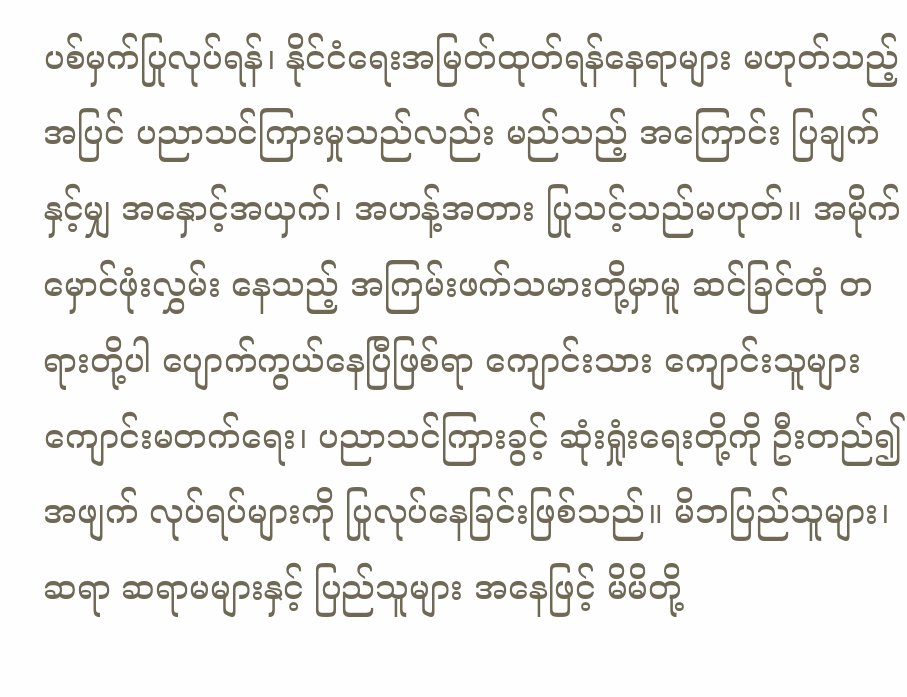ပစ်မှက်ပြုလုပ်ရန်၊ နိုင်ငံရေးအမြတ်ထုတ်ရန်နေရာများ မဟုတ်သည့်အပြင် ပညာသင်ကြားမှုသည်လည်း မည်သည့် အကြောင်း ပြချက်နှင့်မျှ အနှောင့်အယှက်၊ အဟန့်အတား ပြုသင့်သည်မဟုတ်။ အမိုက်မှောင်ဖုံးလွှမ်း နေသည့် အကြမ်းဖက်သမားတို့မှာမူ ဆင်ခြင်တုံ တရားတို့ပါ ပျောက်ကွယ်နေပြီဖြစ်ရာ ကျောင်းသား ကျောင်းသူများကျောင်းမတက်ရေး၊ ပညာသင်ကြားခွင့် ဆုံးရှုံးရေးတို့ကို ဦးတည်၍ အဖျက် လုပ်ရပ်များကို ပြုလုပ်နေခြင်းဖြစ်သည်။ မိဘပြည်သူများ၊ ဆရာ ဆရာမများနှင့် ပြည်သူများ အနေဖြင့် မိမိတို့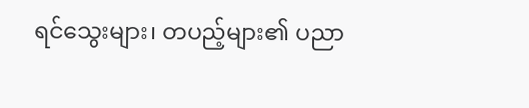ရင်သွေးများ၊ တပည့်များ၏ ပညာ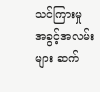သင်ကြားမှု အခွင့်အလမ်းများ ဆက်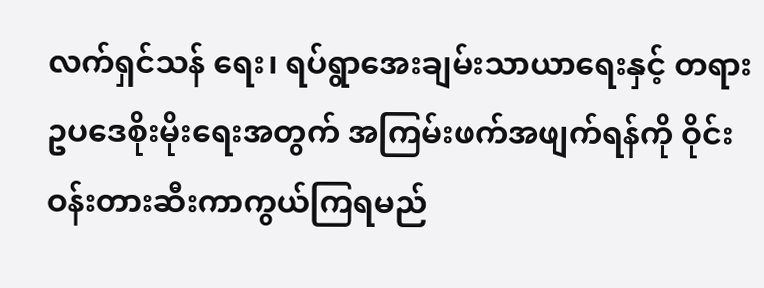လက်ရှင်သန် ရေး၊ ရပ်ရွာအေးချမ်းသာယာရေးနှင့် တရားဥပဒေစိုးမိုးရေးအတွက် အကြမ်းဖက်အဖျက်ရန်ကို ဝိုင်းဝန်းတားဆီးကာကွယ်ကြရမည်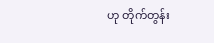ဟု တိုက်တွန်း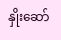နှိုးဆော်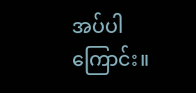အပ်ပါကြောင်း။